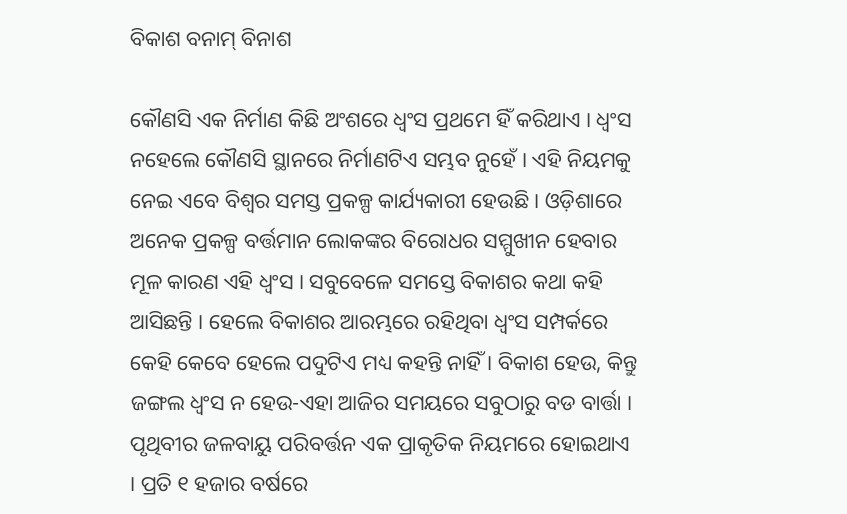ବିକାଶ ବନାମ୍ ବିନାଶ

କୌଣସି ଏକ ନିର୍ମାଣ କିଛି ଅଂଶରେ ଧ୍ୱଂସ ପ୍ରଥମେ ହିଁ କରିଥାଏ । ଧ୍ୱଂସ ନହେଲେ କୌଣସି ସ୍ଥାନରେ ନିର୍ମାଣଟିଏ ସମ୍ଭବ ନୁହେଁ । ଏହି ନିୟମକୁ ନେଇ ଏବେ ବିଶ୍ୱର ସମସ୍ତ ପ୍ରକଳ୍ପ କାର୍ଯ୍ୟକାରୀ ହେଉଛି । ଓଡ଼ିଶାରେ ଅନେକ ପ୍ରକଳ୍ପ ବର୍ତ୍ତମାନ ଲୋକଙ୍କର ବିରୋଧର ସମ୍ମୁଖୀନ ହେବାର ମୂଳ କାରଣ ଏହି ଧ୍ୱଂସ । ସବୁବେଳେ ସମସ୍ତେ ବିକାଶର କଥା କହି ଆସିଛନ୍ତି । ହେଲେ ବିକାଶର ଆରମ୍ଭରେ ରହିଥିବା ଧ୍ୱଂସ ସମ୍ପର୍କରେ କେହି କେବେ ହେଲେ ପଦୁଟିଏ ମଧ୍ୟ କହନ୍ତି ନାହିଁ । ବିକାଶ ହେଉ, କିନ୍ତୁ ଜଙ୍ଗଲ ଧ୍ୱଂସ ନ ହେଉ-ଏହା ଆଜିର ସମୟରେ ସବୁଠାରୁ ବଡ ବାର୍ତ୍ତା ।
ପୃଥିବୀର ଜଳବାୟୁ ପରିବର୍ତ୍ତନ ଏକ ପ୍ରାକୃତିକ ନିୟମରେ ହୋଇଥାଏ । ପ୍ରତି ୧ ହଜାର ବର୍ଷରେ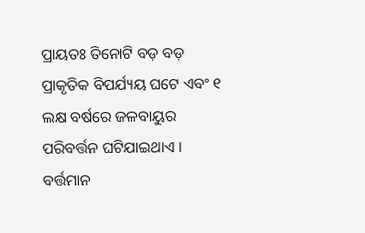ପ୍ରାୟତଃ ତିନୋଟି ବଡ଼ ବଡ଼ ପ୍ରାକୃତିକ ବିପର୍ଯ୍ୟୟ ଘଟେ ଏବଂ ୧ ଲକ୍ଷ ବର୍ଷରେ ଜଳବାୟୁର ପରିବର୍ତ୍ତନ ଘଟିଯାଇଥାଏ । ବର୍ତ୍ତମାନ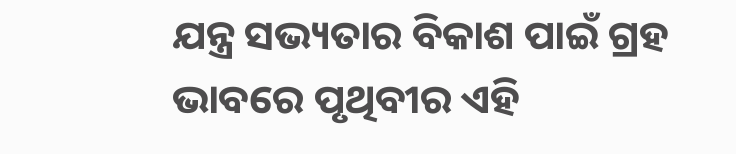ଯନ୍ତ୍ର ସଭ୍ୟତାର ବିକାଶ ପାଇଁ ଗ୍ରହ ଭାବରେ ପୃଥିବୀର ଏହି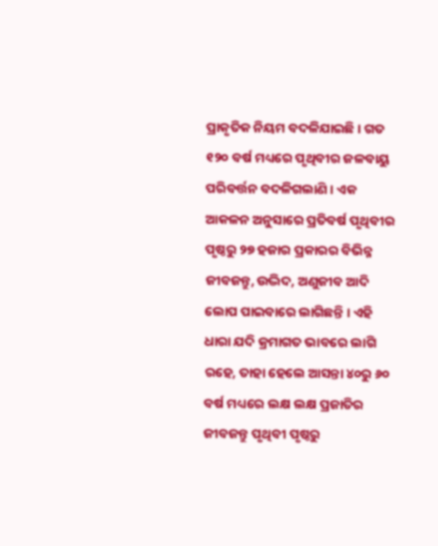ପ୍ରାକୃତିକ ନିୟମ ବଦଳିଯାଇଛି । ଗତ ୧୨୦ ବର୍ଷ ମଧ୍ୟରେ ପୃଥିବୀର ଜଳବାୟୁ ପରିବର୍ତ୍ତନ ବଦଳିଗଲାଣି । ଏକ ଆକଳନ ଅନୁସାରେ ପ୍ରତିବର୍ଷ ପୃଥିବୀର ପୃଷ୍ଠରୁ ୨୭ ହଜାର ପ୍ରକାରର ବିଭିନ୍ନ ଜୀବଜନ୍ତୁ, ଉଦ୍ଭିଦ, ଅଣୁଜୀବ ଆଦି ଲୋପ ପାଇବାରେ ଲାଗିଛନ୍ତି । ଏହି ଧାରା ଯଦି କ୍ରମାଗତ ଭାବରେ ଲାଗି ରହେ, ତାହା ହେଲେ ଆସନ୍ତା ୪୦ରୁ ୬୦ ବର୍ଷ ମଧ୍ୟରେ ଲକ୍ଷ ଲକ୍ଷ ପ୍ରଜାତିର ଜୀବଜନ୍ତୁ ପୃଥିବୀ ପୃଷ୍ଠରୁ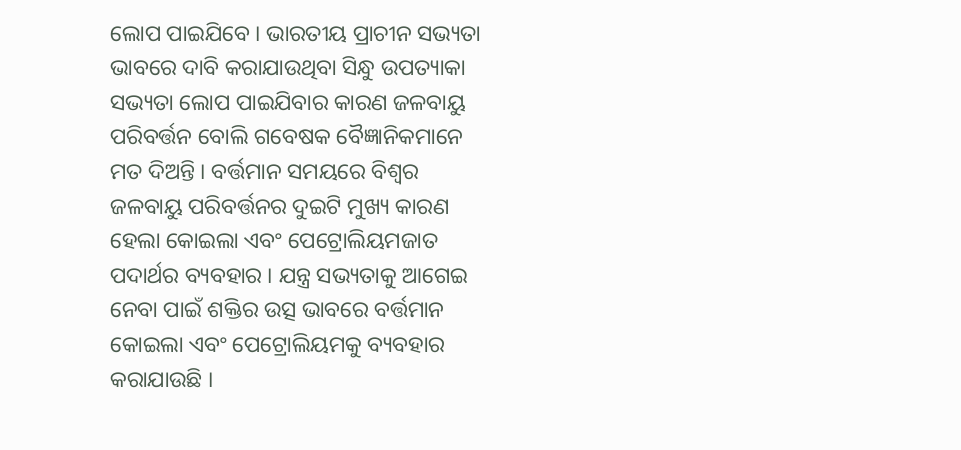ଲୋପ ପାଇଯିବେ । ଭାରତୀୟ ପ୍ରାଚୀନ ସଭ୍ୟତା ଭାବରେ ଦାବି କରାଯାଉଥିବା ସିନ୍ଧୁ ଉପତ୍ୟାକା ସଭ୍ୟତା ଲୋପ ପାଇଯିବାର କାରଣ ଜଳବାୟୁ ପରିବର୍ତ୍ତନ ବୋଲି ଗବେଷକ ବୈଜ୍ଞାନିକମାନେ ମତ ଦିଅନ୍ତି । ବର୍ତ୍ତମାନ ସମୟରେ ବିଶ୍ୱର ଜଳବାୟୁ ପରିବର୍ତ୍ତନର ଦୁଇଟି ମୁଖ୍ୟ କାରଣ ହେଲା କୋଇଲା ଏବଂ ପେଟ୍ରୋଲିୟମଜାତ ପଦାର୍ଥର ବ୍ୟବହାର । ଯନ୍ତ୍ର ସଭ୍ୟତାକୁ ଆଗେଇ ନେବା ପାଇଁ ଶକ୍ତିର ଉତ୍ସ ଭାବରେ ବର୍ତ୍ତମାନ କୋଇଲା ଏବଂ ପେଟ୍ରୋଲିୟମକୁ ବ୍ୟବହାର କରାଯାଉଛି ।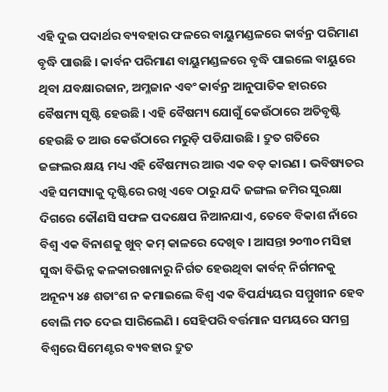ଏହି ଦୁଇ ପଦାର୍ଥର ବ୍ୟବହାର ଫଳରେ ବାୟୁମଣ୍ଡଳରେ କାର୍ବନ୍ର ପରିମାଣ ବୃଦ୍ଧି ପାଉଛି । କାର୍ବନ ପରିମାଣ ବାୟୁମଣ୍ଡଳରେ ବୃଦ୍ଧି ପାଇଲେ ବାୟୁରେ ଥିବା ଯବକ୍ଷାରଜାନ, ଅମ୍ଳଜାନ ଏବଂ କାର୍ବନ୍ର ଆନୁପାତିକ ହାରରେ ବୈଷମ୍ୟ ସୃଷ୍ଟି ହେଉଛି । ଏହି ବୈଷମ୍ୟ ଯୋଗୁଁ କେଉଁଠାରେ ଅତିବୃଷ୍ଟି ହେଉଛି ତ ଆଉ କେଉଁଠାରେ ମରୁଡ଼ି ପଡିଯାଉଛି । ଦ୍ରୁତ ଗତିରେ ଜଙ୍ଗଲର କ୍ଷୟ ମଧ୍ୟ ଏହି ବୈଷମ୍ୟର ଆଉ ଏକ ବଡ଼ କାରଣ । ଭବିଷ୍ୟତର ଏହି ସମସ୍ୟାକୁ ଦୃଷ୍ଟିରେ ରଖି ଏବେ ଠାରୁ ଯଦି ଜଙ୍ଗଲ ଜମିର ସୁରକ୍ଷା ଦିଗରେ କୌଣସି ସଫଳ ପଦକ୍ଷେପ ନିଆନଯାଏ, ତେବେ ବିକାଶ ନାଁରେ ବିଶ୍ୱ ଏକ ବିନାଶକୁ ଖୁବ୍ କମ୍ କାଳରେ ଦେଖିବ । ଆସନ୍ତା ୨୦୩୦ ମସିହା ସୁଦ୍ଧା ବିଭିନ୍ନ କଳକାରଖାନାରୁ ନିର୍ଗତ ହେଉଥିବା କାର୍ବନ୍ ନିର୍ଗମନକୁ ଅନୂନ୍ୟ ୪୫ ଶତାଂଶ ନ କମାଇଲେ ବିଶ୍ୱ ଏକ ବିପର୍ଯ୍ୟୟର ସମ୍ମୁଖୀନ ହେବ ବୋଲି ମତ ଦେଇ ସାରିଲେଣି । ସେହିପରି ବର୍ତ୍ତମାନ ସମୟରେ ସମଗ୍ର ବିଶ୍ୱରେ ସିମେଣ୍ଟର ବ୍ୟବହାର ଦ୍ରୁତ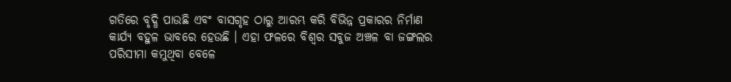ଗତିରେ ବୃଦ୍ଧି ପାଉଛି ଏବଂ ବାସଗୃହ ଠାରୁ ଆରମ୍ଭ କରି ବିଭିନ୍ନ ପ୍ରକାରର ନିର୍ମାଣ କାର୍ଯ୍ୟ ବହୁଳ ଭାବରେ ହେଉଛି । ଏହା ଫଳରେ ବିଶ୍ୱର ସବୁଜ ଅଞ୍ଚଳ ବା ଜଙ୍ଗଲର ପରିସୀମା କମୁଥିବା ବେଳେ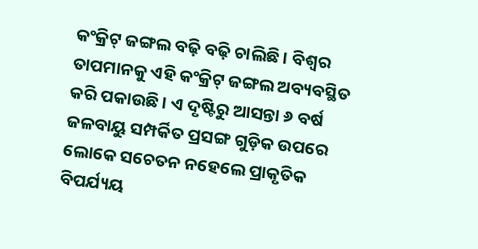କଂକ୍ରିଟ୍ ଜଙ୍ଗଲ ବଢ଼ି ବଢ଼ି ଚାଲିଛି । ବିଶ୍ୱର ତାପମାନକୁ ଏହି କଂକ୍ରିଟ୍ ଜଙ୍ଗଲ ଅବ୍ୟବସ୍ଥିତ କରି ପକାଉଛି । ଏ ଦୃଷ୍ଟିରୁ ଆସନ୍ତା ୬ ବର୍ଷ ଜଳବାୟୁ ସମ୍ପର୍କିତ ପ୍ରସଙ୍ଗ ଗୁଡ଼ିକ ଉପରେ ଲୋକେ ସଚେତନ ନହେଲେ ପ୍ରାକୃତିକ ବିପର୍ଯ୍ୟୟ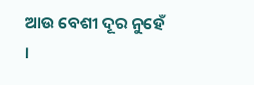ଆଉ ବେଶୀ ଦୂର ନୁହେଁ ।